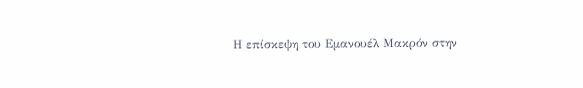Η επίσκεψη του Εμανουέλ Μακρόν στην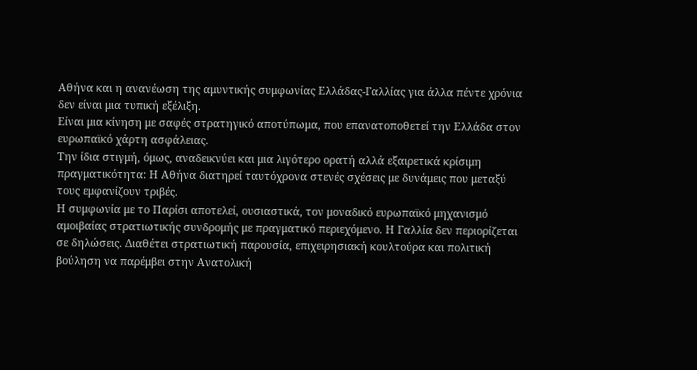Αθήνα και η ανανέωση της αμυντικής συμφωνίας Ελλάδας-Γαλλίας για άλλα πέντε χρόνια δεν είναι μια τυπική εξέλιξη.
Είναι μια κίνηση με σαφές στρατηγικό αποτύπωμα, που επανατοποθετεί την Ελλάδα στον ευρωπαϊκό χάρτη ασφάλειας.
Την ίδια στιγμή, όμως, αναδεικνύει και μια λιγότερο ορατή αλλά εξαιρετικά κρίσιμη πραγματικότητα: Η Αθήνα διατηρεί ταυτόχρονα στενές σχέσεις με δυνάμεις που μεταξύ τους εμφανίζουν τριβές.
Η συμφωνία με το Παρίσι αποτελεί, ουσιαστικά, τον μοναδικό ευρωπαϊκό μηχανισμό αμοιβαίας στρατιωτικής συνδρομής με πραγματικό περιεχόμενο. Η Γαλλία δεν περιορίζεται σε δηλώσεις. Διαθέτει στρατιωτική παρουσία, επιχειρησιακή κουλτούρα και πολιτική βούληση να παρέμβει στην Ανατολική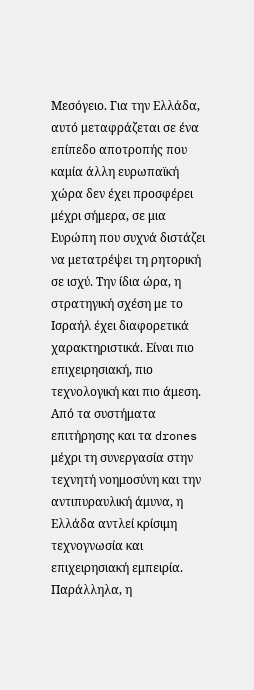Μεσόγειο. Για την Ελλάδα, αυτό μεταφράζεται σε ένα επίπεδο αποτροπής που καμία άλλη ευρωπαϊκή χώρα δεν έχει προσφέρει μέχρι σήμερα, σε μια Ευρώπη που συχνά διστάζει να μετατρέψει τη ρητορική σε ισχύ. Την ίδια ώρα, η στρατηγική σχέση με το Ισραήλ έχει διαφορετικά χαρακτηριστικά. Είναι πιο επιχειρησιακή, πιο τεχνολογική και πιο άμεση.
Από τα συστήματα επιτήρησης και τα drones μέχρι τη συνεργασία στην τεχνητή νοημοσύνη και την αντιπυραυλική άμυνα, η Ελλάδα αντλεί κρίσιμη τεχνογνωσία και επιχειρησιακή εμπειρία. Παράλληλα, η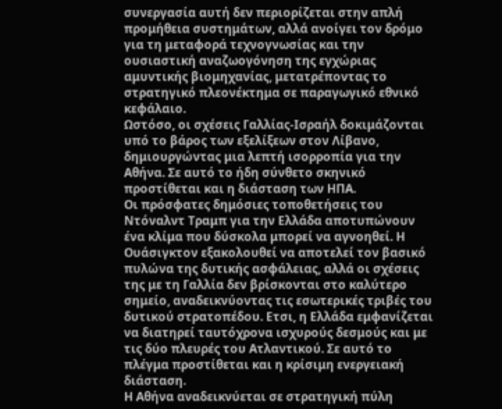συνεργασία αυτή δεν περιορίζεται στην απλή προμήθεια συστημάτων, αλλά ανοίγει τον δρόμο για τη μεταφορά τεχνογνωσίας και την ουσιαστική αναζωογόνηση της εγχώριας αμυντικής βιομηχανίας, μετατρέποντας το στρατηγικό πλεονέκτημα σε παραγωγικό εθνικό κεφάλαιο.
Ωστόσο, οι σχέσεις Γαλλίας-Ισραήλ δοκιμάζονται υπό το βάρος των εξελίξεων στον Λίβανο, δημιουργώντας μια λεπτή ισορροπία για την Αθήνα. Σε αυτό το ήδη σύνθετο σκηνικό προστίθεται και η διάσταση των ΗΠΑ.
Οι πρόσφατες δημόσιες τοποθετήσεις του Ντόναλντ Τραμπ για την Ελλάδα αποτυπώνουν ένα κλίμα που δύσκολα μπορεί να αγνοηθεί. Η Ουάσιγκτον εξακολουθεί να αποτελεί τον βασικό πυλώνα της δυτικής ασφάλειας, αλλά οι σχέσεις της με τη Γαλλία δεν βρίσκονται στο καλύτερο σημείο, αναδεικνύοντας τις εσωτερικές τριβές του δυτικού στρατοπέδου. Ετσι, η Ελλάδα εμφανίζεται να διατηρεί ταυτόχρονα ισχυρούς δεσμούς και με τις δύο πλευρές του Ατλαντικού. Σε αυτό το πλέγμα προστίθεται και η κρίσιμη ενεργειακή διάσταση.
Η Αθήνα αναδεικνύεται σε στρατηγική πύλη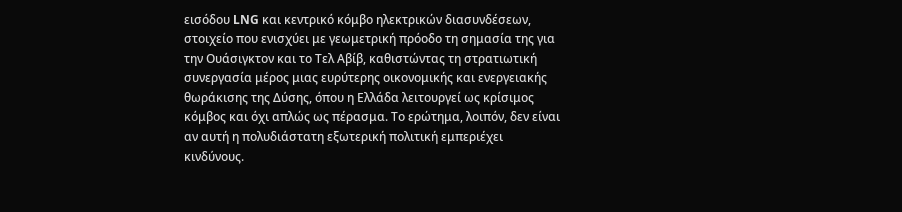εισόδου LNG και κεντρικό κόμβο ηλεκτρικών διασυνδέσεων, στοιχείο που ενισχύει με γεωμετρική πρόοδο τη σημασία της για την Ουάσιγκτον και το Τελ Αβίβ, καθιστώντας τη στρατιωτική συνεργασία μέρος μιας ευρύτερης οικονομικής και ενεργειακής θωράκισης της Δύσης, όπου η Ελλάδα λειτουργεί ως κρίσιμος κόμβος και όχι απλώς ως πέρασμα. Το ερώτημα, λοιπόν, δεν είναι αν αυτή η πολυδιάστατη εξωτερική πολιτική εμπεριέχει κινδύνους.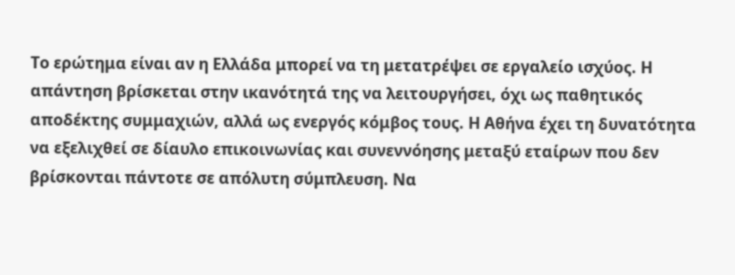Το ερώτημα είναι αν η Ελλάδα μπορεί να τη μετατρέψει σε εργαλείο ισχύος. Η απάντηση βρίσκεται στην ικανότητά της να λειτουργήσει, όχι ως παθητικός αποδέκτης συμμαχιών, αλλά ως ενεργός κόμβος τους. Η Αθήνα έχει τη δυνατότητα να εξελιχθεί σε δίαυλο επικοινωνίας και συνεννόησης μεταξύ εταίρων που δεν βρίσκονται πάντοτε σε απόλυτη σύμπλευση. Να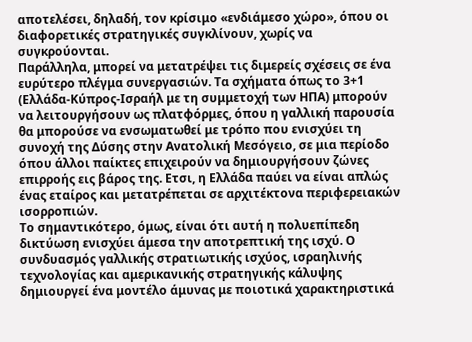αποτελέσει, δηλαδή, τον κρίσιμο «ενδιάμεσο χώρο», όπου οι διαφορετικές στρατηγικές συγκλίνουν, χωρίς να συγκρούονται.
Παράλληλα, μπορεί να μετατρέψει τις διμερείς σχέσεις σε ένα ευρύτερο πλέγμα συνεργασιών. Τα σχήματα όπως το 3+1 (Ελλάδα-Κύπρος-Ισραήλ με τη συμμετοχή των ΗΠΑ) μπορούν να λειτουργήσουν ως πλατφόρμες, όπου η γαλλική παρουσία θα μπορούσε να ενσωματωθεί με τρόπο που ενισχύει τη συνοχή της Δύσης στην Ανατολική Μεσόγειο, σε μια περίοδο όπου άλλοι παίκτες επιχειρούν να δημιουργήσουν ζώνες επιρροής εις βάρος της. Ετσι, η Ελλάδα παύει να είναι απλώς ένας εταίρος και μετατρέπεται σε αρχιτέκτονα περιφερειακών ισορροπιών.
Το σημαντικότερο, όμως, είναι ότι αυτή η πολυεπίπεδη δικτύωση ενισχύει άμεσα την αποτρεπτική της ισχύ. Ο συνδυασμός γαλλικής στρατιωτικής ισχύος, ισραηλινής τεχνολογίας και αμερικανικής στρατηγικής κάλυψης δημιουργεί ένα μοντέλο άμυνας με ποιοτικά χαρακτηριστικά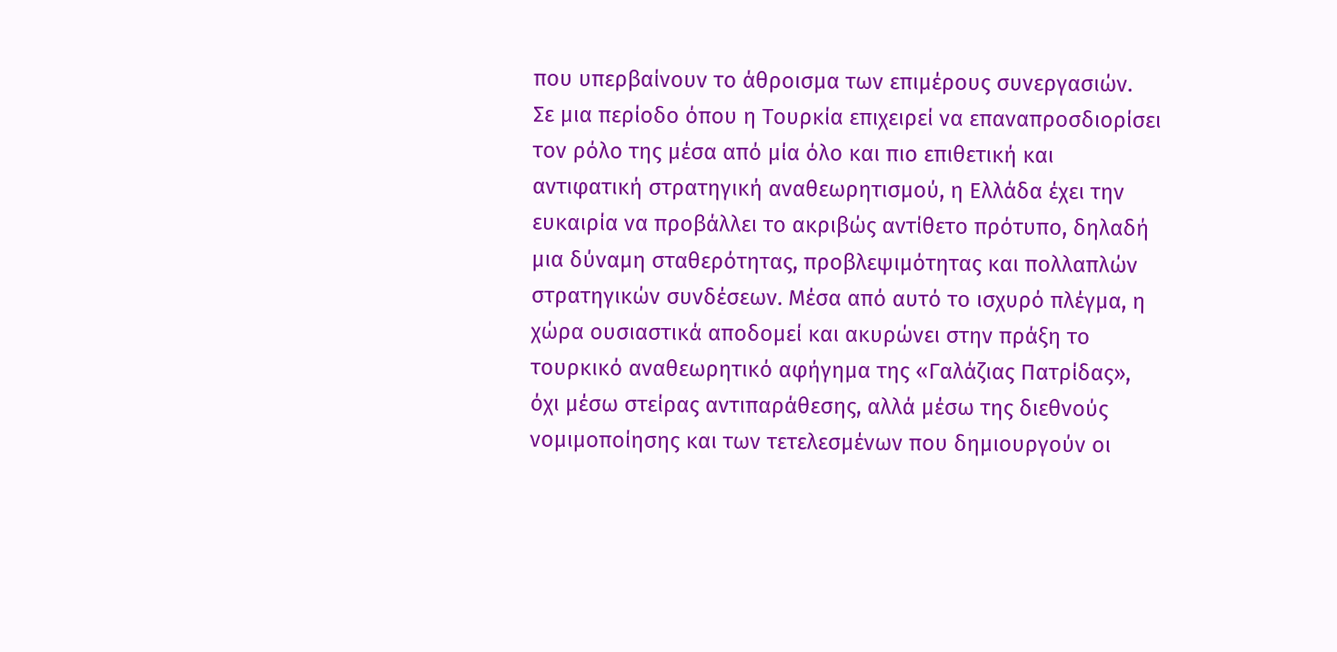που υπερβαίνουν το άθροισμα των επιμέρους συνεργασιών.
Σε μια περίοδο όπου η Τουρκία επιχειρεί να επαναπροσδιορίσει τον ρόλο της μέσα από μία όλο και πιο επιθετική και αντιφατική στρατηγική αναθεωρητισμού, η Ελλάδα έχει την ευκαιρία να προβάλλει το ακριβώς αντίθετο πρότυπο, δηλαδή μια δύναμη σταθερότητας, προβλεψιμότητας και πολλαπλών στρατηγικών συνδέσεων. Μέσα από αυτό το ισχυρό πλέγμα, η χώρα ουσιαστικά αποδομεί και ακυρώνει στην πράξη το τουρκικό αναθεωρητικό αφήγημα της «Γαλάζιας Πατρίδας», όχι μέσω στείρας αντιπαράθεσης, αλλά μέσω της διεθνούς νομιμοποίησης και των τετελεσμένων που δημιουργούν οι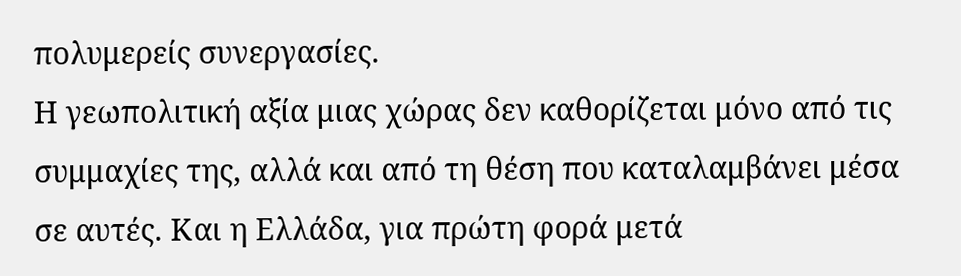πολυμερείς συνεργασίες.
Η γεωπολιτική αξία μιας χώρας δεν καθορίζεται μόνο από τις συμμαχίες της, αλλά και από τη θέση που καταλαμβάνει μέσα σε αυτές. Και η Ελλάδα, για πρώτη φορά μετά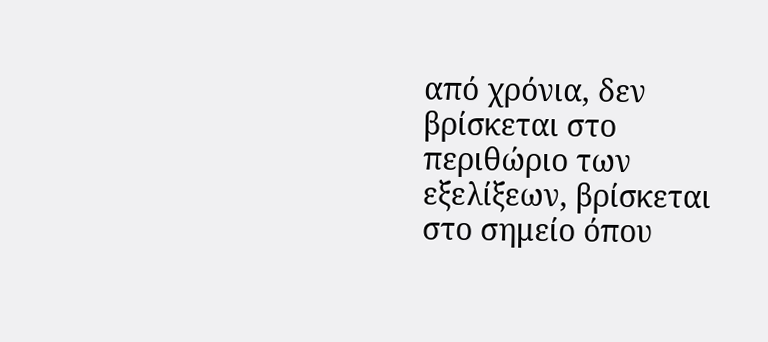από χρόνια, δεν βρίσκεται στο περιθώριο των εξελίξεων, βρίσκεται στο σημείο όπου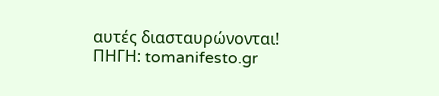αυτές διασταυρώνονται!
ΠΗΓΗ: tomanifesto.gr